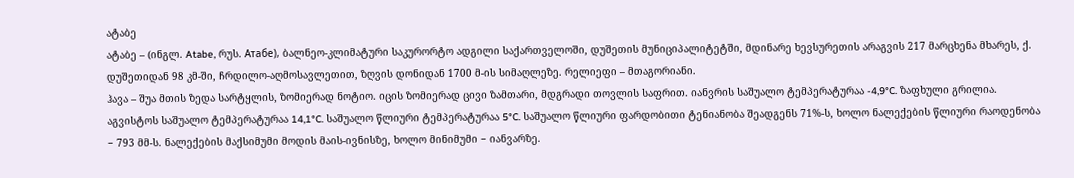ატაბე
ატაბე – (ინგლ. Atabe, რუს. Атабе), ბალნეო-კლიმატური საკურორტო ადგილი საქართველოში, დუშეთის მუნიციპალიტეტში, მდინარე ხევსურეთის არაგვის 217 მარცხენა მხარეს, ქ. დუშეთიდან 98 კმ-ში, ჩრდილო-აღმოსავლეთით, ზღვის დონიდან 1700 მ-ის სიმაღლეზე. რელიეფი – მთაგორიანი.
ჰავა – შუა მთის ზედა სარტყლის, ზომიერად ნოტიო. იცის ზომიერად ცივი ზამთარი, მდგრადი თოვლის საფრით. იანვრის საშუალო ტემპერატურაა -4,9°C. ზაფხული გრილია. აგვისტოს საშუალო ტემპერატურაა 14,1°C. საშუალო წლიური ტემპერატურაა 5°C. საშუალო წლიური ფარდობითი ტენიანობა შეადგენს 71%-ს, ხოლო ნალექების წლიური რაოდენობა − 793 მმ-ს. ნალექების მაქსიმუმი მოდის მაის-ივნისზე, ხოლო მინიმუმი − იანვარზე.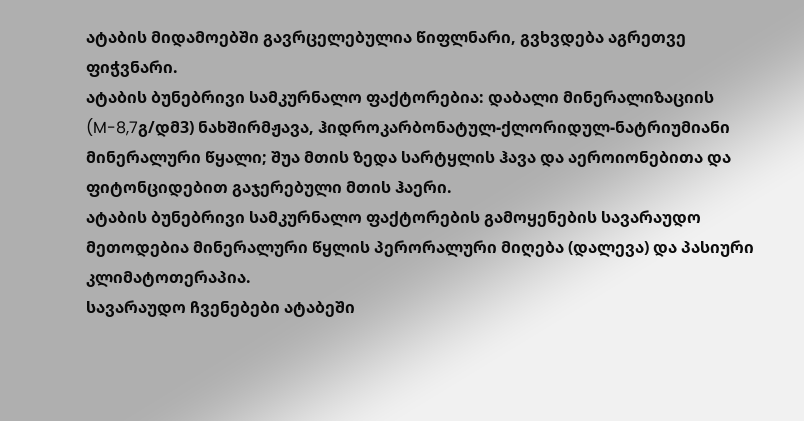ატაბის მიდამოებში გავრცელებულია წიფლნარი, გვხვდება აგრეთვე ფიჭვნარი.
ატაბის ბუნებრივი სამკურნალო ფაქტორებია: დაბალი მინერალიზაციის (M-8,7გ/დმ3) ნახშირმჟავა, ჰიდროკარბონატულ-ქლორიდულ-ნატრიუმიანი მინერალური წყალი; შუა მთის ზედა სარტყლის ჰავა და აეროიონებითა და ფიტონციდებით გაჯერებული მთის ჰაერი.
ატაბის ბუნებრივი სამკურნალო ფაქტორების გამოყენების სავარაუდო მეთოდებია მინერალური წყლის პერორალური მიღება (დალევა) და პასიური კლიმატოთერაპია.
სავარაუდო ჩვენებები ატაბეში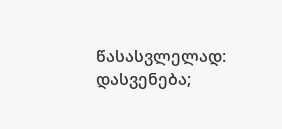წასასვლელად: დასვენება;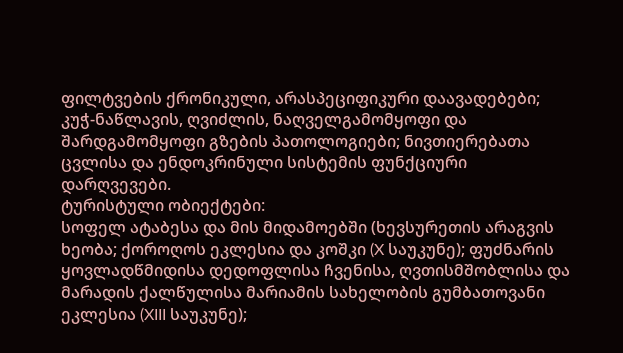ფილტვების ქრონიკული, არასპეციფიკური დაავადებები; კუჭ-ნაწლავის, ღვიძლის, ნაღველგამომყოფი და შარდგამომყოფი გზების პათოლოგიები; ნივთიერებათა ცვლისა და ენდოკრინული სისტემის ფუნქციური დარღვევები.
ტურისტული ობიექტები:
სოფელ ატაბესა და მის მიდამოებში (ხევსურეთის არაგვის ხეობა; ქოროღოს ეკლესია და კოშკი (X საუკუნე); ფუძნარის ყოვლადწმიდისა დედოფლისა ჩვენისა, ღვთისმშობლისა და მარადის ქალწულისა მარიამის სახელობის გუმბათოვანი ეკლესია (XIII საუკუნე);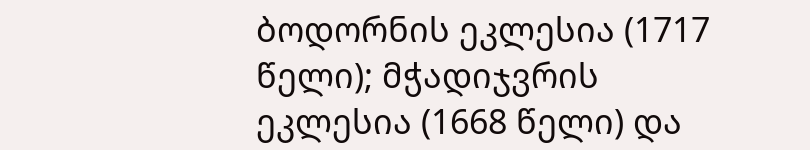ბოდორნის ეკლესია (1717 წელი); მჭადიჯვრის ეკლესია (1668 წელი) და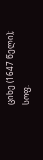ციხე (1647 წელი); სოფ.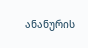ანანურის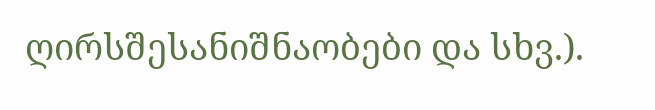ღირსშესანიშნაობები და სხვ.).